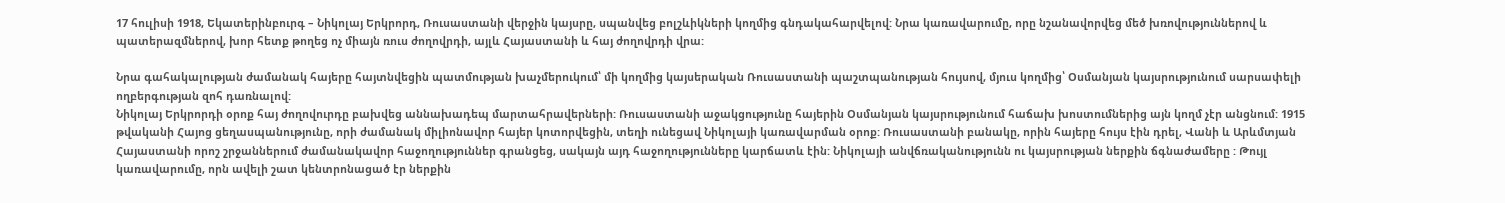17 հուլիսի 1918, Եկատերինբուրգ – Նիկոլայ Երկրորդ, Ռուսաստանի վերջին կայսրը, սպանվեց բոլշևիկների կողմից գնդակահարվելով: Նրա կառավարումը, որը նշանավորվեց մեծ խռովություններով և պատերազմներով, խոր հետք թողեց ոչ միայն ռուս ժողովրդի, այլև Հայաստանի և հայ ժողովրդի վրա:

Նրա գահակալության ժամանակ հայերը հայտնվեցին պատմության խաչմերուկում՝ մի կողմից կայսերական Ռուսաստանի պաշտպանության հույսով, մյուս կողմից՝ Օսմանյան կայսրությունում սարսափելի ողբերգության զոհ դառնալով:
Նիկոլայ Երկրորդի օրոք հայ ժողովուրդը բախվեց աննախադեպ մարտահրավերների: Ռուսաստանի աջակցությունը հայերին Օսմանյան կայսրությունում հաճախ խոստումներից այն կողմ չէր անցնում: 1915 թվականի Հայոց ցեղասպանությունը, որի ժամանակ միլիոնավոր հայեր կոտորվեցին, տեղի ունեցավ Նիկոլայի կառավարման օրոք: Ռուսաստանի բանակը, որին հայերը հույս էին դրել, Վանի և Արևմտյան Հայաստանի որոշ շրջաններում ժամանակավոր հաջողություններ գրանցեց, սակայն այդ հաջողությունները կարճատև էին: Նիկոլայի անվճռականությունն ու կայսրության ներքին ճգնաժամերը : Թույլ կառավարումը, որն ավելի շատ կենտրոնացած էր ներքին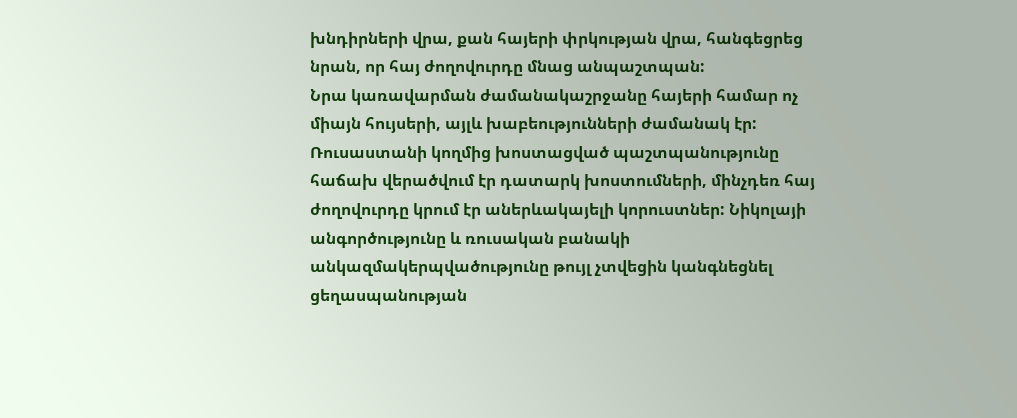խնդիրների վրա, քան հայերի փրկության վրա, հանգեցրեց նրան, որ հայ ժողովուրդը մնաց անպաշտպան:
Նրա կառավարման ժամանակաշրջանը հայերի համար ոչ միայն հույսերի, այլև խաբեությունների ժամանակ էր: Ռուսաստանի կողմից խոստացված պաշտպանությունը հաճախ վերածվում էր դատարկ խոստումների, մինչդեռ հայ ժողովուրդը կրում էր աներևակայելի կորուստներ: Նիկոլայի անգործությունը և ռուսական բանակի անկազմակերպվածությունը թույլ չտվեցին կանգնեցնել ցեղասպանության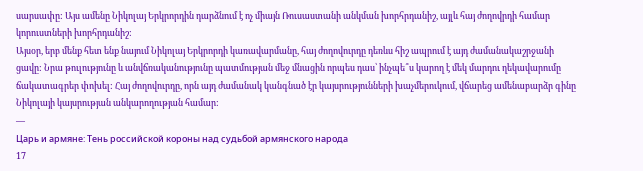սարսափը: Այս ամենը Նիկոլայ Երկրորդին դարձնում է ոչ միայն Ռուսաստանի անկման խորհրդանիշ, այլև հայ ժողովրդի համար կորուստների խորհրդանիշ:
Այսօր, երբ մենք հետ ենք նայում Նիկոլայ Երկրորդի կառավարմանը, հայ ժողովուրդը դեռևս հիշ ապրում է այդ ժամանակաշրջանի ցավը: Նրա թուլությունը և անվճռականությունը պատմության մեջ մնացին որպես դաս՝ ինչպե՞ս կարող է մեկ մարդու ղեկավարումը ճակատագրեր փոխել: Հայ ժողովուրդը, որն այդ ժամանակ կանգնած էր կայսրությունների խաչմերուկում, վճարեց ամենաբարձր գինը Նիկոլայի կայսրության անկարողության համար:
—
Царь и армяне: Тень российской короны над судьбой армянского народа
17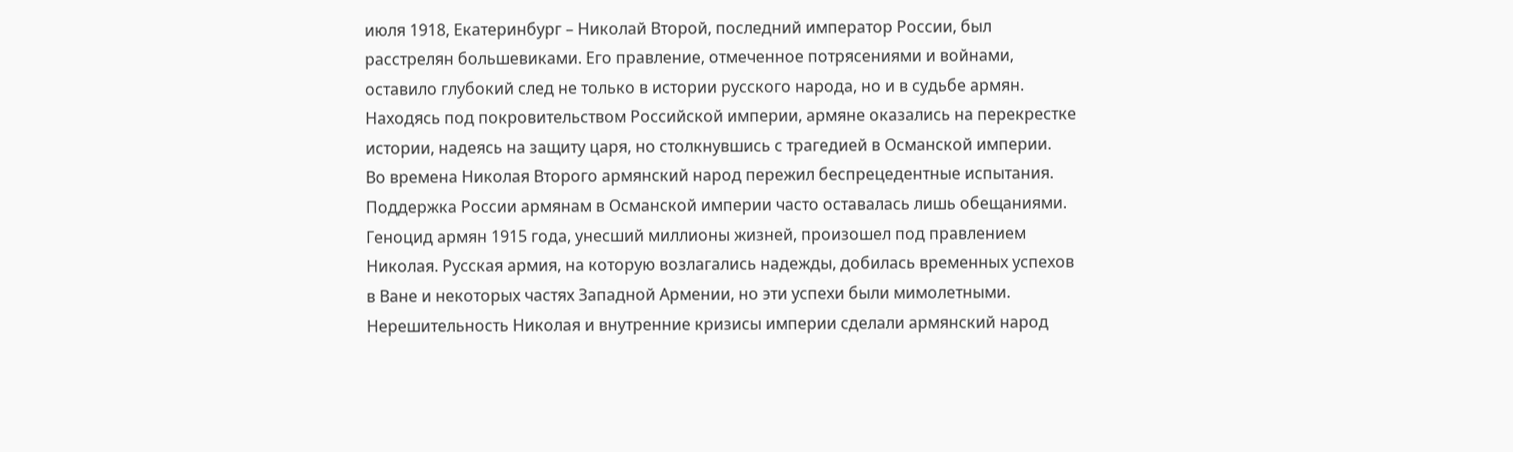июля 1918, Екатеринбург – Николай Второй, последний император России, был расстрелян большевиками. Его правление, отмеченное потрясениями и войнами, оставило глубокий след не только в истории русского народа, но и в судьбе армян. Находясь под покровительством Российской империи, армяне оказались на перекрестке истории, надеясь на защиту царя, но столкнувшись с трагедией в Османской империи.
Во времена Николая Второго армянский народ пережил беспрецедентные испытания. Поддержка России армянам в Османской империи часто оставалась лишь обещаниями. Геноцид армян 1915 года, унесший миллионы жизней, произошел под правлением Николая. Русская армия, на которую возлагались надежды, добилась временных успехов в Ване и некоторых частях Западной Армении, но эти успехи были мимолетными. Нерешительность Николая и внутренние кризисы империи сделали армянский народ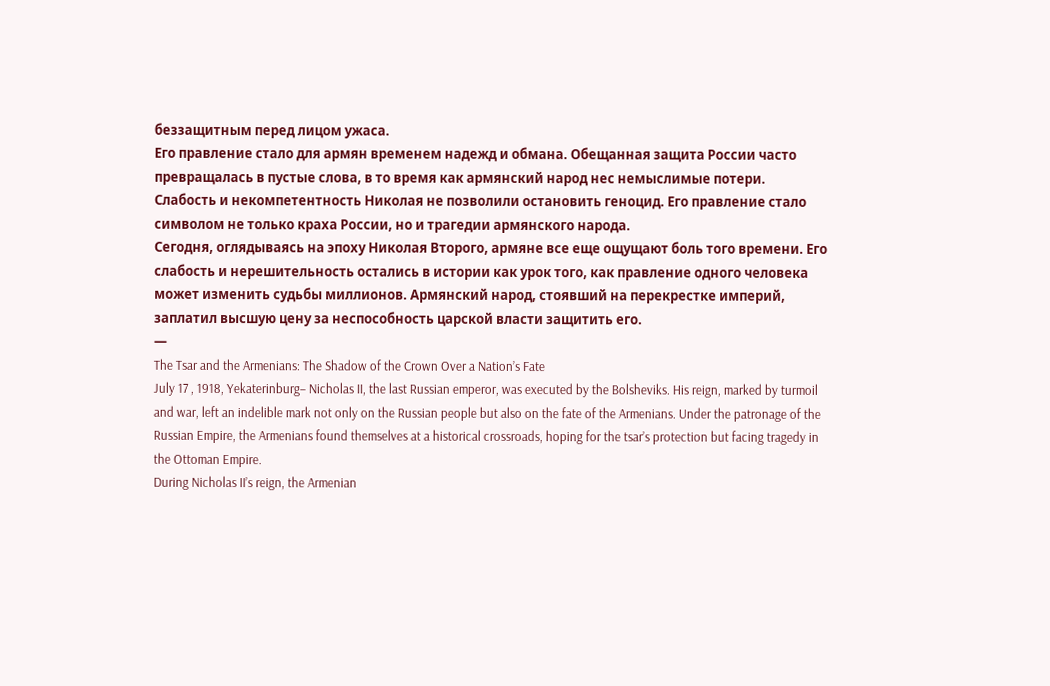беззащитным перед лицом ужаса.
Его правление стало для армян временем надежд и обмана. Обещанная защита России часто превращалась в пустые слова, в то время как армянский народ нес немыслимые потери. Слабость и некомпетентность Николая не позволили остановить геноцид. Его правление стало символом не только краха России, но и трагедии армянского народа.
Сегодня, оглядываясь на эпоху Николая Второго, армяне все еще ощущают боль того времени. Его слабость и нерешительность остались в истории как урок того, как правление одного человека может изменить судьбы миллионов. Армянский народ, стоявший на перекрестке империй, заплатил высшую цену за неспособность царской власти защитить его.
—
The Tsar and the Armenians: The Shadow of the Crown Over a Nation’s Fate
July 17 , 1918, Yekaterinburg– Nicholas II, the last Russian emperor, was executed by the Bolsheviks. His reign, marked by turmoil and war, left an indelible mark not only on the Russian people but also on the fate of the Armenians. Under the patronage of the Russian Empire, the Armenians found themselves at a historical crossroads, hoping for the tsar’s protection but facing tragedy in the Ottoman Empire.
During Nicholas II’s reign, the Armenian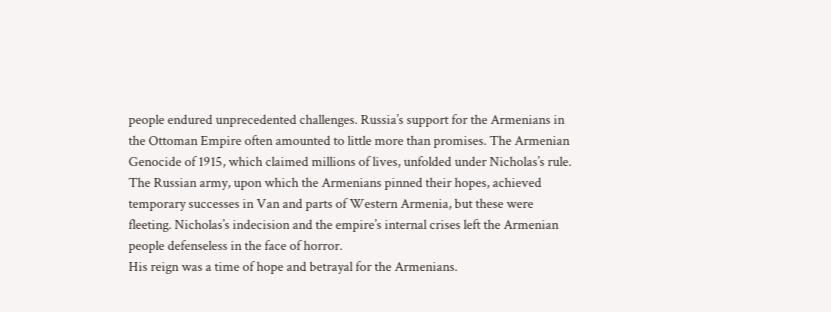people endured unprecedented challenges. Russia’s support for the Armenians in the Ottoman Empire often amounted to little more than promises. The Armenian Genocide of 1915, which claimed millions of lives, unfolded under Nicholas’s rule. The Russian army, upon which the Armenians pinned their hopes, achieved temporary successes in Van and parts of Western Armenia, but these were fleeting. Nicholas’s indecision and the empire’s internal crises left the Armenian people defenseless in the face of horror.
His reign was a time of hope and betrayal for the Armenians.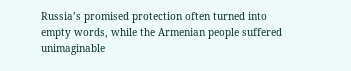Russia’s promised protection often turned into empty words, while the Armenian people suffered unimaginable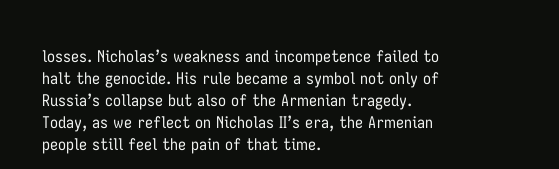losses. Nicholas’s weakness and incompetence failed to halt the genocide. His rule became a symbol not only of Russia’s collapse but also of the Armenian tragedy.
Today, as we reflect on Nicholas II’s era, the Armenian people still feel the pain of that time.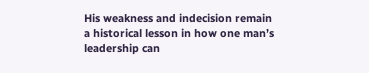His weakness and indecision remain a historical lesson in how one man’s leadership can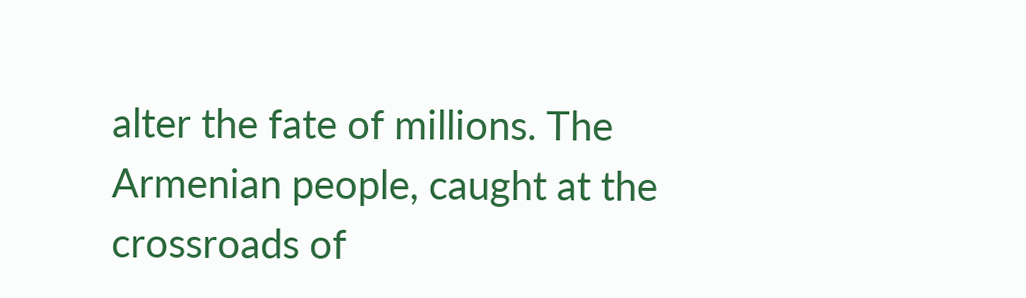alter the fate of millions. The Armenian people, caught at the crossroads of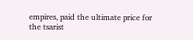empires, paid the ultimate price for the tsarist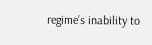regime’s inability to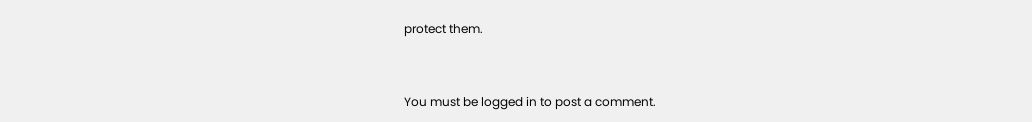protect them.


You must be logged in to post a comment.